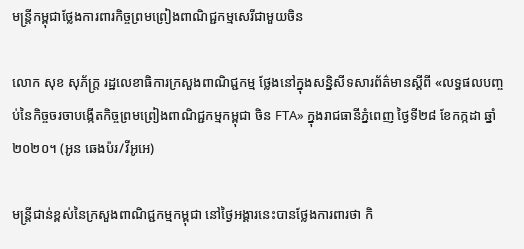មន្រ្តីកម្ពុជាថ្លែងការពារកិច្ចព្រមព្រៀងពាណិជ្ជកម្មសេរីជាមួយចិន

លោក សុខ សុភ័ក្រ្ត រដ្ឋលេខាធិការក្រសួងពាណិជ្ជកម្ម ថ្លែងនៅក្នុងសន្និសីទសារព័ត៌មានស្តីពី «លទ្ធផលបញ្ចប់នៃកិច្ចចរចាបង្កើតកិច្ចព្រមព្រៀងពាណិជ្ជកម្មកម្ពុជា ចិន FTA» ក្នុងរាជធានីភ្នំពេញ ថ្ងៃទី២៨ ខែកក្កដា ឆ្នាំ២០២០។ (អូន ឆេងប៉រ/វីអូអេ)

មន្រ្តីជាន់ខ្ពស់នៃក្រសួងពាណិជ្ជកម្មកម្ពុជា នៅថ្ងៃអង្គារនេះបានថ្លែងការពារថា កិ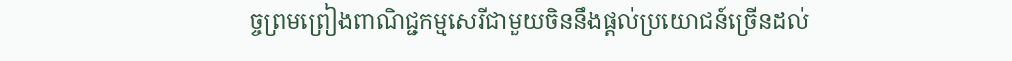ច្ចព្រមព្រៀងពាណិជ្ជកម្មសេរីជាមួយចិននឹងផ្តល់ប្រយោជន៍ច្រើនដល់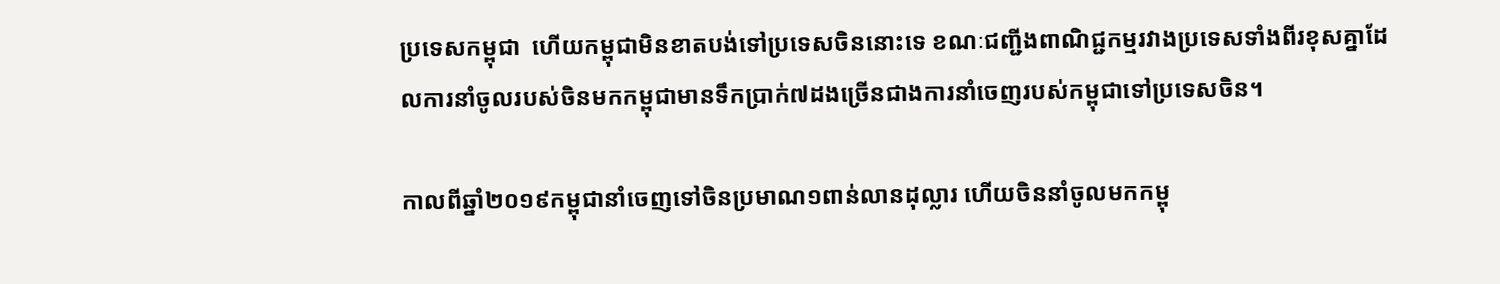ប្រទេសកម្ពុជា  ហើយកម្ពុជាមិនខាតបង់ទៅប្រទេសចិននោះទេ ខណៈជញ្ជីងពាណិជ្ជកម្មរវាងប្រទេសទាំងពីរខុសគ្នាដែលការនាំចូលរបស់ចិនមកកម្ពុជាមានទឹកប្រាក់៧ដងច្រើនជាងការនាំចេញរបស់កម្ពុជាទៅប្រទេសចិន។

កាលពីឆ្នាំ២០១៩កម្ពុជានាំចេញទៅចិនប្រមាណ១ពាន់លានដុល្លារ ហើយចិននាំចូលមកកម្ពុ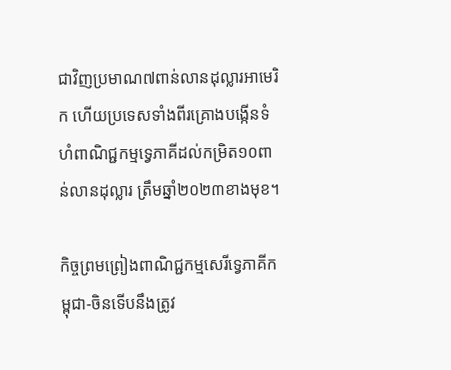ជាវិញប្រមាណ៧ពាន់លានដុល្លារអាមេរិក ហើយប្រទេសទាំងពីរគ្រោងបង្កើនទំហំពាណិជ្ជកម្មទ្វេភាគីដល់កម្រិត១០ពាន់លានដុល្លារ ត្រឹមឆ្នាំ២០២៣ខាងមុខ។

កិច្ចព្រមព្រៀងពាណិជ្ជកម្មសេរីទ្វេភាគីកម្ពុជា-ចិនទើបនឹងត្រូវ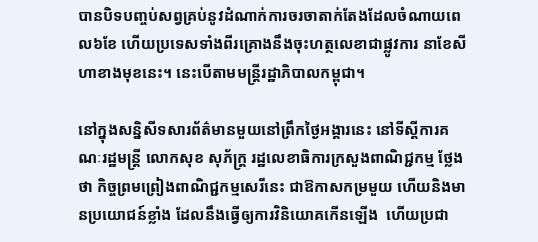បានបិទបញ្ចប់សព្វគ្រប់នូវដំណាក់ការចរចាតាក់តែងដែលចំណាយពេល៦ខែ ហើយប្រទេសទាំងពីរគ្រោងនឹងចុះហត្ថលេខាជាផ្លូវការ នាខែសីហាខាងមុខនេះ។ នេះបើតាមមន្រ្តីរដ្ឋាភិបាលកម្ពុជា។

នៅក្នុងសន្និសីទសារព័ត៌មានមួយនៅព្រឹកថ្ងៃអង្គារនេះ នៅទីស្តីការគណៈរដ្ឋមន្រ្តី លោកសុខ សុភ័ក្រ្ត រដ្ឋលេខាធិការក្រសួងពាណិជ្ជកម្ម ថ្លែងថា កិច្ចព្រមព្រៀងពាណិជ្ជកម្មសេរីនេះ ជាឱកាសកម្រមួយ ហើយនិងមានប្រយោជន៍ខ្លាំង ដែលនឹងធ្វើឲ្យការវិនិយោគកើនឡើង  ហើយប្រជា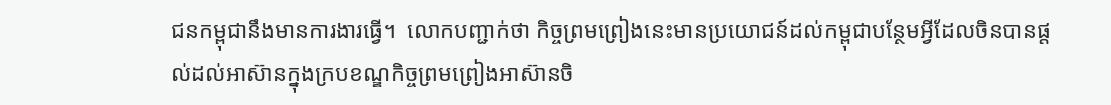ជនកម្ពុជានឹងមានការងារធ្វើ។  លោកបញ្ជាក់ថា កិច្ចព្រមព្រៀងនេះមានប្រយោជន៍ដល់កម្ពុជាបន្ថែមអ្វីដែលចិនបានផ្តល់ដល់អាស៊ានក្នុងក្របខណ្ឌកិច្ចព្រមព្រៀងអាស៊ានចិ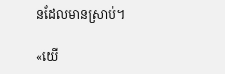នដែលមានស្រាប់។

«យើ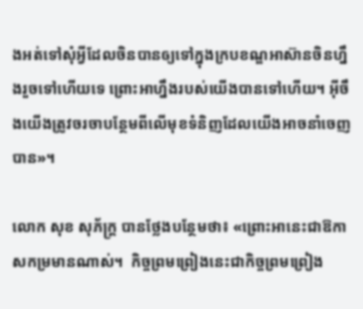ងអត់ទៅសុំអ្វីដែលចិនបានឲ្យទៅក្នុងក្របខណ្ឌអាស៊ានចិនហ្នឹងរួចទៅហើយទេ ព្រោះអាហ្នឹងរបស់យើងបានទៅហើយ។ អ៊ីចឹងយើងត្រូវចរចាបន្ថែមពីលើមុខទំនិញដែលយើងអាចនាំចេញបាន»។

លោក សុខ សុភ័ក្ត្រ បានថ្លែងបន្ថែមថា៖ «ព្រោះអានេះជាឱកាសកម្រមានណាស់។  កិច្ចព្រមព្រៀងនេះជាកិច្ចព្រមព្រៀង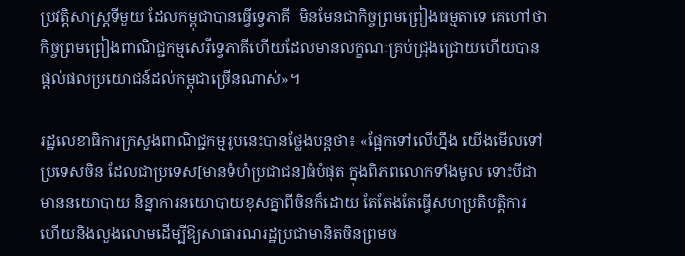ប្រវត្តិសាស្រ្តទីមួយ ដែលកម្ពុជាបានធ្វើទ្វេភាគី  មិនមែនជាកិច្ចព្រមព្រៀងធម្មតាទេ គេហៅថាកិច្ចព្រមព្រៀងពាណិជ្ជកម្មសេរីទ្វេភាគីហើយដែលមានលក្ខណៈគ្រប់ជ្រុងជ្រោយហើយបានផ្តល់ផលប្រយោជន៍ដល់កម្ពុជាច្រើនណាស់»។

រដ្ឋលេខាធិការក្រសួងពាណិជ្ជកម្មរូបនេះបានថ្លែងបន្តថា៖ «ផ្អែកទៅលើហ្នឹង យើងមើលទៅប្រទេសចិន ដែលជាប្រទេស[មានទំហំប្រជាជន]ធំបំផុត ក្នុងពិភពលោកទាំងមូល ទោះបីជាមាននយោបាយ និន្នាការនយោបាយខុសគ្នាពីចិនក៏ដោយ តែតែងតែធ្វើសហប្រតិបត្តិការ ហើយនិងលួងលោមដើម្បីឱ្យសាធារណរដ្ឋប្រជាមានិតចិនព្រមច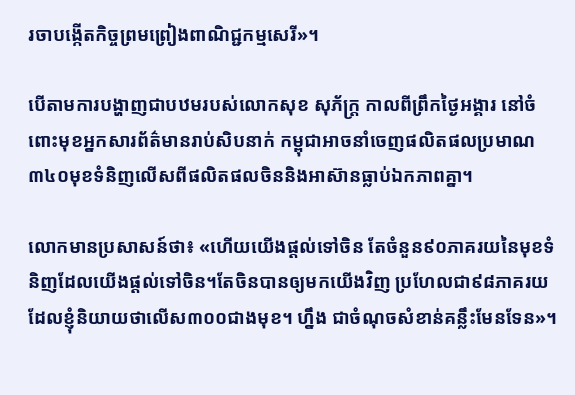រចាបង្កើតកិច្ចព្រមព្រៀងពាណិជ្ជកម្មសេរី»។

បើតាមការបង្ហាញជាបឋមរបស់លោកសុខ សុភ័ក្ត្រ កាលពីព្រឹកថ្ងៃអង្គារ នៅចំពោះមុខអ្នកសារព័ត៌មានរាប់សិបនាក់ កម្ពុជាអាចនាំចេញផលិតផលប្រមាណ៣៤០មុខទំនិញលើសពីផលិតផលចិននិងអាស៊ានធ្លាប់ឯកភាពគ្នា។

លោកមានប្រសាសន៍ថា៖ «ហើយយើងផ្តល់ទៅចិន តែចំនួន៩០ភាគរយនៃមុខទំនិញដែលយើងផ្តល់ទៅចិន។តែចិនបានឲ្យមកយើងវិញ ប្រហែលជា៩៨ភាគរយ ដែលខ្ញុំនិយាយថាលើស៣០០ជាងមុខ។ ហ្នឹង ជាចំណុចសំខាន់គន្លឹះមែនទែន»។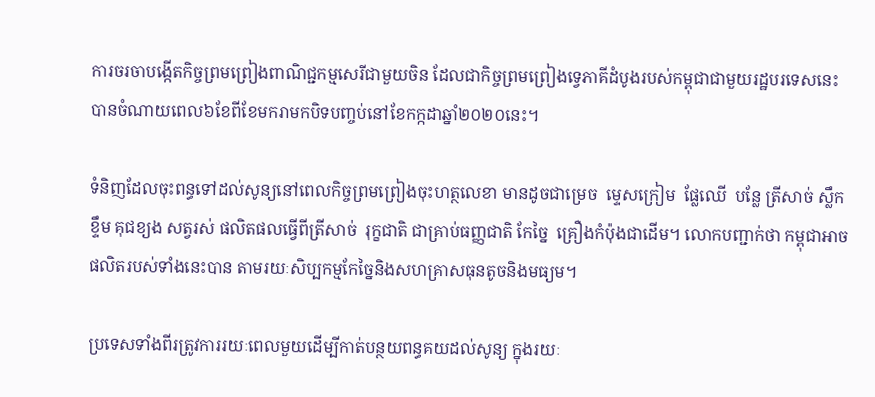ការចរចាបង្កើតកិច្ចព្រមព្រៀងពាណិជ្ជកម្មសេរីជាមួយចិន ដែលជាកិច្ចព្រមព្រៀងទ្វេភាគីដំបូងរបស់កម្ពុជាជាមួយរដ្ឋបរទេសនេះបានចំណាយពេល៦ខែពីខែមករាមកបិទបញ្ចប់នៅខែកក្កដាឆ្នាំ២០២០នេះ។

ទំនិញដែលចុះពន្ធទៅដល់សូន្យនៅពេលកិច្ចព្រមព្រៀងចុះហត្ថលេខា មានដូចជាម្រេច  ម្ទេសក្រៀម  ផ្លែឈើ  បន្លែ ត្រីសាច់ ស្លឹកខ្ទឹម គុជខ្យង សត្វរស់ ផលិតផលធ្វើពីត្រីសាច់  រុក្ខជាតិ ជាគ្រាប់ធញ្ញជាតិ កែច្នៃ  គ្រឿងកំប៉ុងជាដើម។ លោកបញ្ជាក់ថា កម្ពុជាអាចផលិតរបស់ទាំងនេះបាន តាមរយៈសិប្បកម្មកែច្នៃនិងសហគ្រាសធុនតូចនិងមធ្យម។

ប្រទេសទាំងពីរត្រូវការរយៈពេលមួយដើម្បីកាត់បន្ថយពន្ធគយដល់សូន្យ ក្នុងរយៈ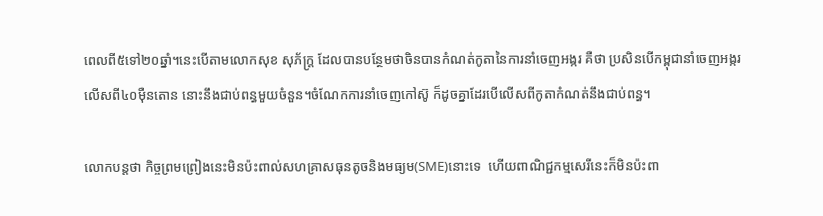ពេលពី៥ទៅ២០ឆ្នាំ។នេះបើតាមលោកសុខ សុភ័ក្រ្ត ដែលបានបន្ថែមថាចិនបានកំណត់កូតានៃការនាំចេញអង្ករ គឺថា ប្រសិនបើកម្ពុជានាំចេញអង្ករលើសពី៤០ម៉ឺនតោន នោះនឹងជាប់ពន្ធមួយចំនួន។ចំណែកការនាំចេញកៅស៊ូ ក៏ដូចគ្នាដែរបើលើសពីកូតាកំណត់នឹងជាប់ពន្ធ។

លោកបន្តថា កិច្ចព្រមព្រៀងនេះមិនប៉ះពាល់សហគ្រាសធុនតូចនិងមធ្យម(SME)នោះទេ  ហើយពាណិជ្ជកម្មសេរីនេះក៏មិនប៉ះពា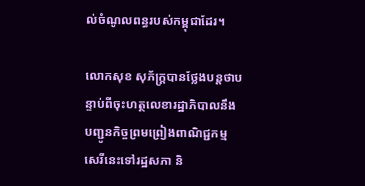ល់ចំណូលពន្ធរបស់កម្ពុជាដែរ។

លោកសុខ សុភ័ក្រ្តបានថ្លែងបន្តថាបន្ទាប់ពីចុះហត្ថលេខារដ្ឋាភិបាលនឹងបញ្ជូនកិច្ចព្រមព្រៀងពាណិជ្ជកម្មសេរីនេះទៅរដ្ឋសភា និ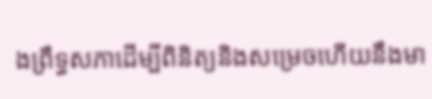ងព្រឹទ្ធសភាដើម្បីពិនិត្យនិងសម្រេចហើយនឹងមា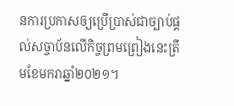នការប្រកាសឲ្យប្រើប្រាស់ជាច្បាប់ផ្ដល់សច្ចាប័នលើកិច្ចព្រមព្រៀងនេះត្រឹមខែមករាឆ្នាំ២០២១។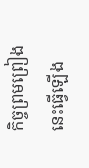កិច្ចព្រមព្រៀងនេះធ្វើឡើង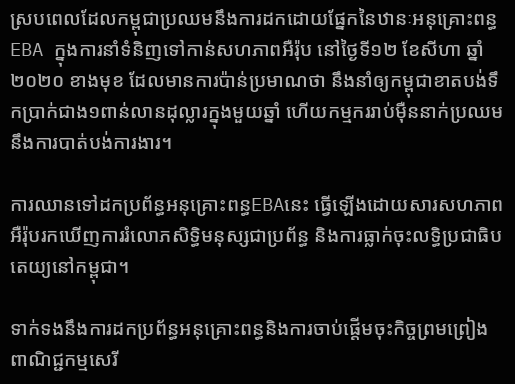ស្របពេលដែលកម្ពុជាប្រឈមនឹងការដកដោយផ្នែកនៃឋានៈអនុគ្រោះពន្ធ EBA ក្នុងការនាំទំនិញទៅកាន់សហភាពអឺរ៉ុប នៅថ្ងៃទី១២ ខែសីហា ឆ្នាំ២០២០ ខាងមុខ ដែលមានការប៉ាន់ប្រមាណថា នឹងនាំឲ្យកម្ពុជាខាតបង់ទឹកប្រាក់ជាង១ពាន់លានដុល្លារក្នុងមួយឆ្នាំ ហើយកម្មកររាប់ម៉ឺននាក់ប្រឈមនឹងការបាត់បង់ការងារ។

ការឈានទៅដកប្រព័ន្ធអនុគ្រោះពន្ធEBAនេះ ធ្វើឡើងដោយសារសហភាពអឺរ៉ុបរកឃើញការរំលោភសិទ្ធិមនុស្សជាប្រព័ន្ធ និងការធ្លាក់ចុះលទ្ធិប្រជាធិបតេយ្យនៅកម្ពុជា។

ទាក់ទងនឹងការដកប្រព័ន្ធអនុគ្រោះពន្ធនិងការចាប់ផ្តើមចុះកិច្ចព្រមព្រៀងពាណិជ្ជកម្មសេរី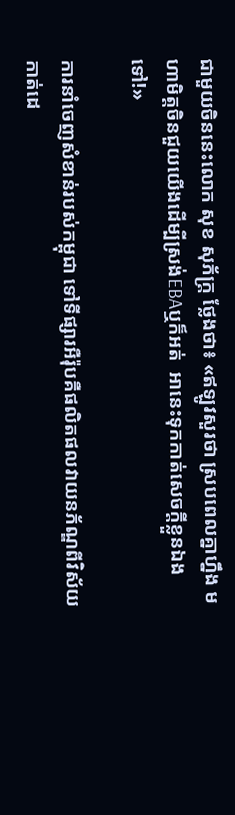ជាមួយចិននេះលោក សុខ សុភ័ក្រ្ត ថ្លែងថា៖ «ឥឡូវសួរថា ស្របពេលគ្នាហ្នឹង មហាមិត្តចិនជួយយើងដើម្បីស្រង់EBAឬក៏អត់  អានេះទុកកាត់សេចក្តីខ្លួនឯងទៅ!»

ការនាំចេញសំខាន់របស់កម្ពុជា ទៅទីផ្សារអឺរ៉ុបគឺផលិតផលវាយនភ័ណ្ឌពីវិស័យកាត់ដេ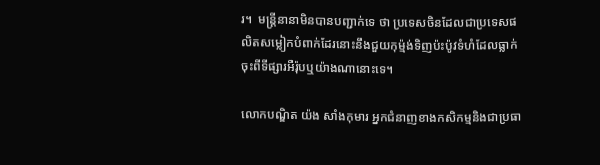រ។  មន្ត្រីនានាមិនបានបញ្ជាក់ទេ ថា ប្រទេសចិនដែលជាប្រទេសផលិតសម្លៀកបំពាក់ដែរនោះនឹងជួយកុម្ម៉ង់ទិញប៉ះប៉ូវទំហំដែលធ្លាក់ចុះពីទីផ្សារអឺរ៉ុបឬយ៉ាងណានោះទេ។

លោកបណ្ឌិត យ៉ង សាំងកុមារ អ្នកជំនាញខាងកសិកម្មនិងជាប្រធា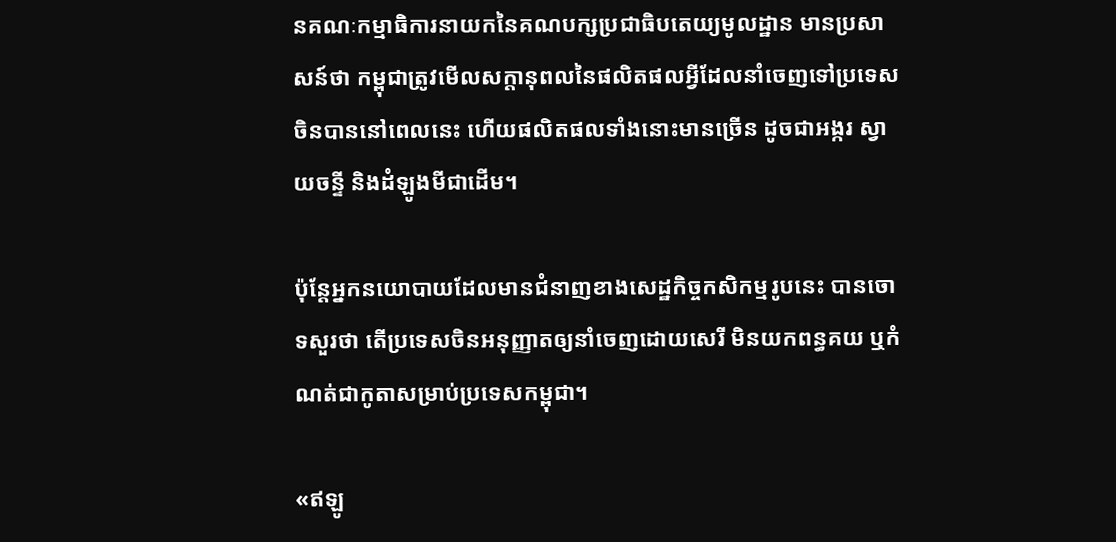នគណៈកម្មាធិការនាយកនៃគណបក្សប្រជាធិបតេយ្យមូលដ្ឋាន មានប្រសាសន៍ថា កម្ពុជាត្រូវមើលសក្តានុពលនៃផលិតផលអ្វីដែលនាំចេញទៅប្រទេសចិនបាននៅពេលនេះ ហើយផលិតផលទាំងនោះមានច្រើន ដូចជាអង្ករ ស្វាយចន្ទី និងដំឡូងមីជាដើម។

ប៉ុន្តែអ្នកនយោបាយដែលមានជំនាញខាងសេដ្ឋកិច្ចកសិកម្មរូបនេះ បានចោទសួរថា តើប្រទេសចិនអនុញ្ញាតឲ្យនាំចេញដោយសេរី មិនយកពន្ធគយ ឬកំណត់ជាកូតាសម្រាប់ប្រទេសកម្ពុជា។

«ឥឡូ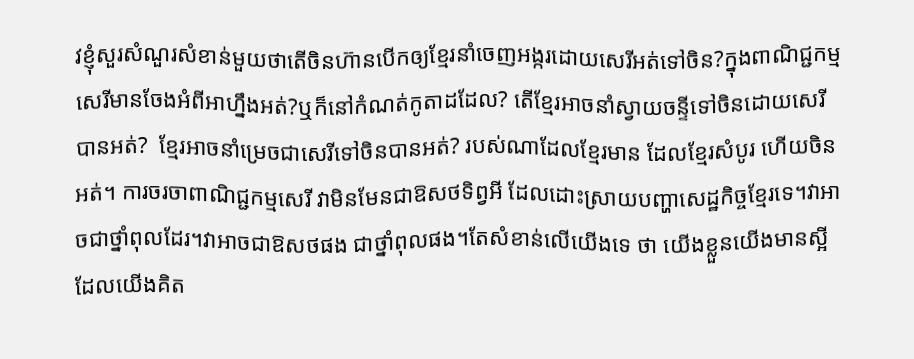វខ្ញុំសួរសំណួរសំខាន់មួយថាតើចិនហ៊ានបើកឲ្យខ្មែរនាំចេញអង្ករដោយសេរីអត់ទៅចិន?ក្នុងពាណិជ្ជកម្មសេរីមានចែងអំពីអាហ្នឹងអត់?ឬក៏នៅកំណត់កូតាដដែល? តើខ្មែរអាចនាំស្វាយចន្ទីទៅចិនដោយសេរីបានអត់?  ខ្មែរអាចនាំម្រេចជាសេរីទៅចិនបានអត់? របស់ណាដែលខ្មែរមាន ដែលខ្មែរសំបូរ ហើយចិនអត់។ ការចរចាពាណិជ្ជកម្មសេរី វាមិនមែនជាឱសថទិព្វអី ដែលដោះស្រាយបញ្ហាសេដ្ឋកិច្ចខ្មែរទេ។វាអាចជាថ្នាំពុលដែរ។វាអាចជាឱសថផង ជាថ្នាំពុលផង។តែសំខាន់លើយើងទេ ថា យើងខ្លួនយើងមានស្អី ដែលយើងគិត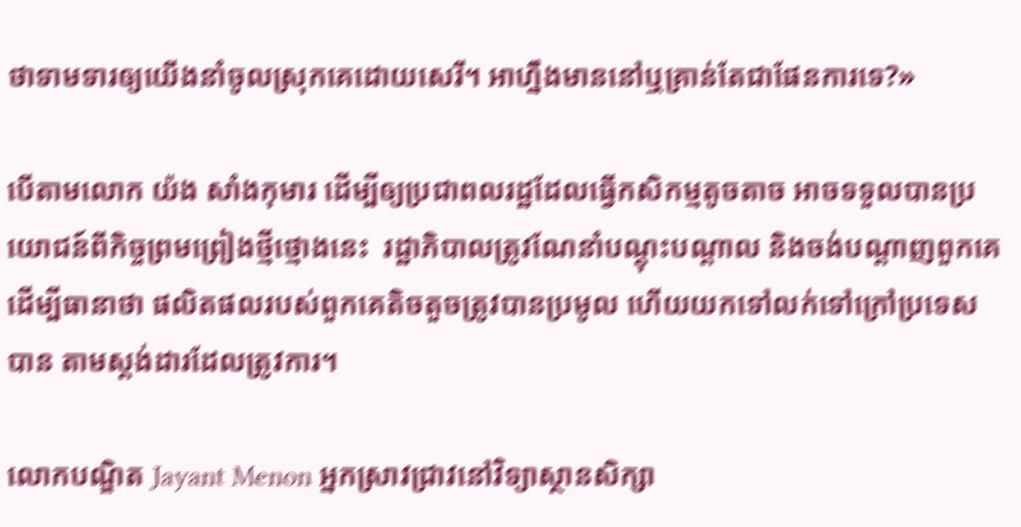ថាទាមទារឲ្យយើងនាំចូលស្រុកគេដោយសេរី។ អាហ្នឹងមាននៅឬគ្រាន់តែជាផែនការទេ?»

បើតាមលោក យ៉ង សាំងកុមារ ដើម្បីឲ្យប្រជាពលរដ្ឋដែលធ្វើកសិកម្មតូចតាច អាចទទួលបានប្រយោជន៍ពីកិច្ចព្រមព្រៀងថ្មីថ្មោងនេះ  រដ្ឋាភិបាលត្រូវណែនាំបណ្តុះបណ្តាល និងចង់បណ្តាញពួកគេ ដើម្បីធានាថា ផលិតផលរបស់ពួកគេតិចតួចត្រូវបានប្រមូល ហើយយកទៅលក់ទៅក្រៅប្រទេសបាន តាមស្តង់ដារដែលត្រូវការ។

លោកបណ្ឌិត Jayant Menon អ្នកស្រាវជ្រាវនៅវិទ្យាស្ថានសិក្សា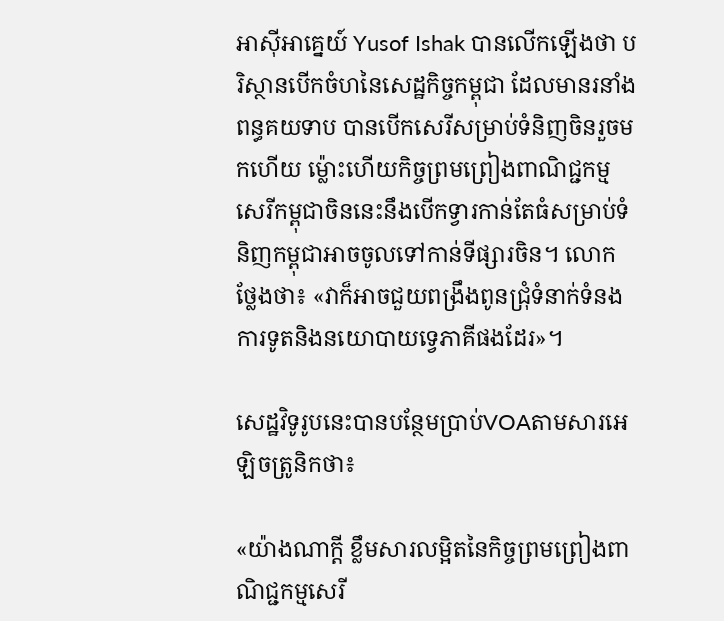អាស៊ីអាគ្នេយ៍ Yusof Ishak បានលើកឡើងថា បរិស្ថានបើកចំហនៃសេដ្ឋកិច្ចកម្ពុជា ដែលមានរនាំងពន្ធគយទាប បានបើកសេរីសម្រាប់ទំនិញចិនរួចមកហើយ ម៉្លោះហើយកិច្ចព្រមព្រៀងពាណិជ្ជកម្មសេរីកម្ពុជាចិននេះនឹងបើកទ្វារកាន់តែធំសម្រាប់ទំនិញកម្ពុជាអាចចូលទៅកាន់ទីផ្សារចិន។ លោកថ្លែងថា៖ «វាក៏អាចជួយពង្រឹងពូនជ្រុំទំនាក់ទំនងការទូតនិងនយោបាយទ្វេភាគីផងដែរ»។

សេដ្ឋវិទូរូបនេះបានបន្ថែមប្រាប់VOAតាមសារអេឡិចត្រូនិកថា៖

«យ៉ាងណាក្ដី ខ្លឹមសារលម្អិតនៃកិច្ចព្រមព្រៀងពាណិជ្ជកម្មសេរី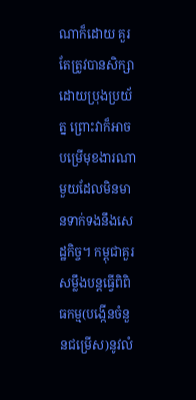ណាក៏ដោយ គួរតែត្រូវបានសិក្សាដោយប្រុងប្រយ័ត្ន ព្រោះវាក៏អាចបម្រើមុខងារណាមួយដែលមិនមានទាក់ទងនឹងសេដ្ឋកិច្ច។ កម្ពុជាគួរសម្លឹងបន្តធ្វើពិពិធកម្ម(បង្កើនចំនួនជម្រើស)នូវលំ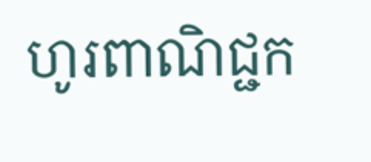ហូរពាណិជ្ជក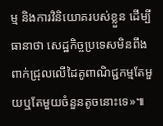ម្ម និងការវិនិយោគរបស់ខ្លួន ដើម្បីធានាថា សេដ្ឋកិច្ចប្រទេសមិនពឹងពាក់ជ្រុលលើដៃគូពាណិជ្ជកម្មតែមួយឬតែមួយចំនួនតូចនោះទេ»៕